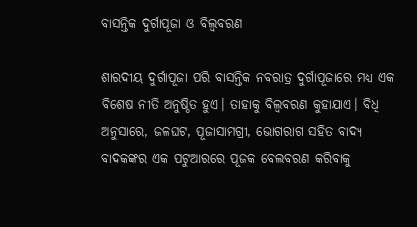ବାସନ୍ତିକ ଦୁର୍ଗାପୂଜା ଓ ବିଲ୍ୱବରଣ

ଶାରଦୀୟ ଦୁର୍ଗାପୂଜା ପରି ବାସନ୍ତିକ ନବରାତ୍ର ଦୁର୍ଗାପୂଜାରେ ମଧ୍ୟ ଏକ ବିଶେଷ ନୀତି ଅନୁଷ୍ଠିତ ହୁଏ। ତାହାକୁ ବିଲ୍ୱବରଣ କୁହାଯାଏ। ବିଧି ଅନୁସାରେ, ଜଳଘଟ, ପୂଜାସାମଗ୍ରୀ, ଭୋଗରାଗ ସହିତ ବାଦ୍ୟ ବାଦକଙ୍କର ଏକ ପଟୁଆରରେ ପୂଜକ ବେଲବରଣ କରିବାକୁ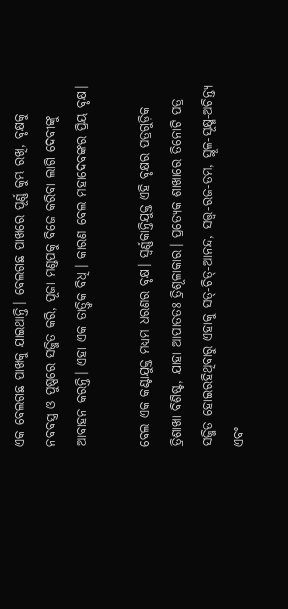ଏକ ବେଲଗଛ ପାଖକୁ ଯାଇଥାନ୍ତି। ବେଲଗଛ ପାଖରେ ପୂର୍ଣ୍ଣ କୁମ୍ଭ ରଖି, ବୃକ୍ଷକୁ ନବବସ୍ତ୍ର ଓ ପୁଷ୍ପରେ ସଜ୍ଜିତ କରି, ପୂଜା ମଣ୍ଡପକୁ ବିଜେ କରିବା ଲାଗି ଦେବୀଙ୍କୁ ଆବାହନ କରନ୍ତି। ଏହା ଏକ ତାତ୍ତ୍ୱିକ ବିଧି। କାରଣ ବେଲ ମହାଦେବଙ୍କର ପ୍ରିୟ ବୃକ୍ଷ।

ବେଲ ଏକ କଣ୍ଟାଯୁକ୍ତ ମଧ୍ୟମ ଧରଣର ବୃକ୍ଷ। ସ୍ୱର୍ଣ୍ଣକାନ୍ତିଯୁକ୍ତ ଏହି ବୃକ୍ଷର ପତ୍ରଗୁଡ଼ିକ ତ୍ରିଶାଖା ବିଶିଷ୍ଟ, ଯାହା ଆପାତତଃ ତ୍ରିଶୂଳାକାର। ପ୍ରତ୍ୟେକ ଶାଖାରେ ତିନୋଟି ପତ୍ର ସଜ୍ଜିତ ହୋଇରହିଥିବାରୁ ଏହାକୁ ସତ୍‌-ଚିତ୍‌-ଆନନ୍ଦ, ସତ୍ତ୍ୱ-ରଜ-ତମ, ସ୍ଥୂଳ-ସୂକ୍ଷ୍ମ-ଅଚିନ୍ତ୍ୟ ଏବଂ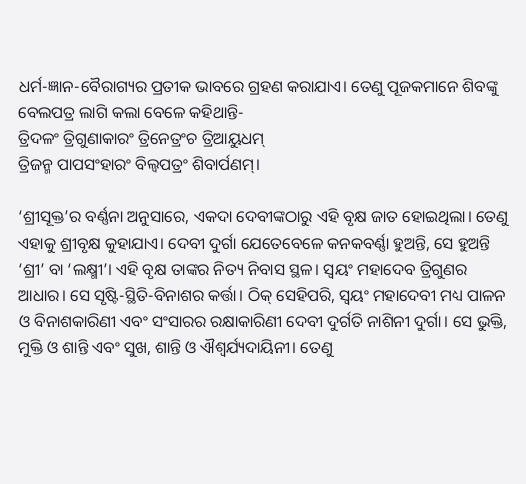ଧର୍ମ-ଜ୍ଞାନ-ବୈରାଗ୍ୟର ପ୍ରତୀକ ଭାବରେ ଗ୍ରହଣ କରାଯାଏ। ତେଣୁ ପୂଜକମାନେ ଶିବଙ୍କୁ ବେଲପତ୍ର ଲାଗି କଲା ବେଳେ କହିଥାନ୍ତି-
ତ୍ରିଦଳଂ ତ୍ରିଗୁଣାକାରଂ ତ୍ରିନେତ୍ରଂଚ ତ୍ରିଆୟୁଧମ୍‌
ତ୍ରିଜନ୍ମ ପାପସଂହାରଂ ବିଲ୍ୱପତ୍ରଂ ଶିବାର୍ପଣମ୍।

‘ଶ୍ରୀସୂକ୍ତ’ର ବର୍ଣ୍ଣନା ଅନୁସାରେ, ଏକଦା ଦେବୀଙ୍କଠାରୁ ଏହି ବୃକ୍ଷ ଜାତ ହୋଇଥିଲା। ତେଣୁ ଏହାକୁ ଶ୍ରୀବୃକ୍ଷ କୁହାଯାଏ। ଦେବୀ ଦୁର୍ଗା ଯେତେବେଳେ କନକବର୍ଣ୍ଣା ହୁଅନ୍ତି, ସେ ହୁଅନ୍ତି ‘ଶ୍ରୀ’ ବା ‘ଲକ୍ଷ୍ମୀ’। ଏହି ବୃକ୍ଷ ତାଙ୍କର ନିତ୍ୟ ନିବାସ ସ୍ଥଳ। ସ୍ୱୟଂ ମହାଦେବ ତ୍ରିଗୁଣର ଆଧାର। ସେ ସୃଷ୍ଟି-ସ୍ଥିତି-ବିନାଶର କର୍ତ୍ତା। ଠିକ୍ ସେହିପରି, ସ୍ୱୟଂ ମହାଦେବୀ ମଧ୍ୟ ପାଳନ ଓ ବିନାଶକାରିଣୀ ଏବଂ ସଂସାରର ରକ୍ଷାକାରିଣୀ ଦେବୀ ଦୁର୍ଗତି ନାଶିନୀ ଦୁର୍ଗା। ସେ ଭୁକ୍ତି, ମୁକ୍ତି ଓ ଶାନ୍ତି ଏବଂ ସୁଖ, ଶାନ୍ତି ଓ ଐଶ୍ୱର୍ଯ୍ୟଦାୟିନୀ। ତେଣୁ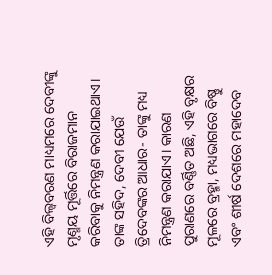ଏହି ବିଲ୍ୱବରଣ ମାଧ୍ୟମରେ ଦେବୀଙ୍କୁ ମୃଣ୍ମୟ ମୂର୍ତ୍ତିରେ ବିରାଜମାନ କରିବାକୁ ନିମନ୍ତ୍ରଣ କରାଯାଇଥାଏ। ତାଙ୍କ ସହିଦ, ଦେବୀ ଯେଉଁ ତ୍ରିଦେବଙ୍କର ଆଧାର- ତାଙ୍କୁ ମଧ୍ୟ ନିମନ୍ତ୍ରଣ କରାଯାଏ। କାରଣ ପୁରାଣରେ ବର୍ଣ୍ଣିତ ଅଛି, ଏହି ବୃକ୍ଷର ମୂଳରେ ବ୍ରହ୍ମା, ମଧ୍ୟଭାଗରେ ବିଷ୍ଣୁ ଏବଂ ଶୀର୍ଷ ଦେଶରେ ମହାଦେବ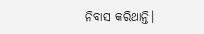ନିବାସ କରିଥାନ୍ତି।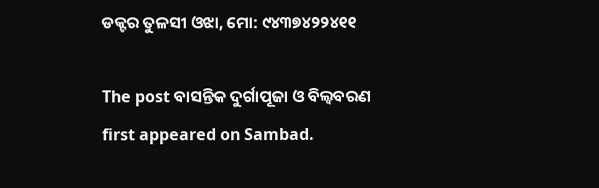ଡକ୍ଟର ତୁଳସୀ ଓଝା, ମୋ: ୯୪୩୭୪୨୨୪୧୧

The post ବାସନ୍ତିକ ଦୁର୍ଗାପୂଜା ଓ ବିଲ୍ୱବରଣ first appeared on Sambad.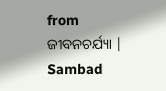from ଜୀବନଚର୍ଯ୍ୟା | Sambad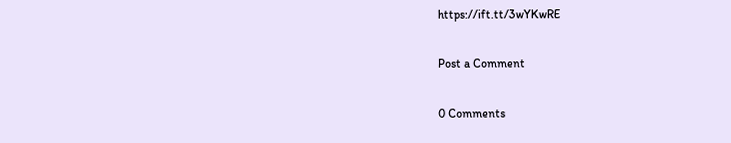https://ift.tt/3wYKwRE

Post a Comment

0 Comments